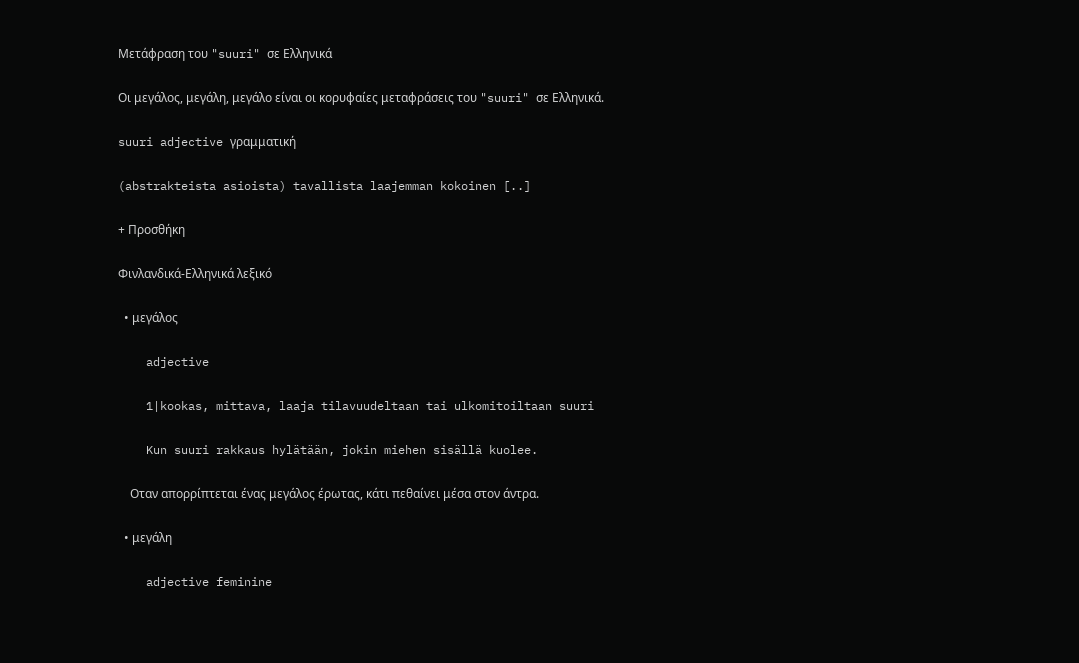Μετάφραση του "suuri" σε Ελληνικά

Οι μεγάλος, μεγάλη, μεγάλο είναι οι κορυφαίες μεταφράσεις του "suuri" σε Ελληνικά.

suuri adjective γραμματική

(abstrakteista asioista) tavallista laajemman kokoinen [..]

+ Προσθήκη

Φινλανδικά-Ελληνικά λεξικό

  • μεγάλος

    adjective

    1|kookas, mittava, laaja tilavuudeltaan tai ulkomitoiltaan suuri

    Kun suuri rakkaus hylätään, jokin miehen sisällä kuolee.

    Οταν απορρίπτεται ένας μεγάλος έρωτας, κάτι πεθαίνει μέσα στον άντρα.

  • μεγάλη

    adjective feminine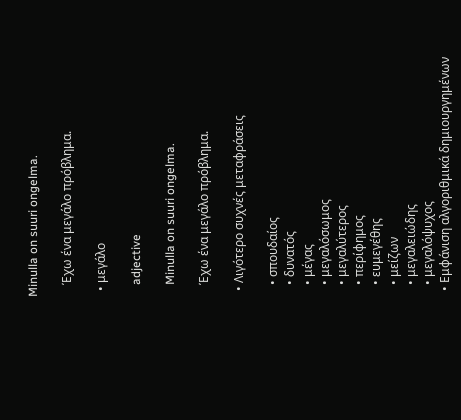Minulla on suuri ongelma.

    Έχω ένα μεγάλο πρόβλημα.

  • μεγάλο

    adjective

    Minulla on suuri ongelma.

    Έχω ένα μεγάλο πρόβλημα.

  • Λιγότερο συχνές μεταφράσεις

    • σπουδαίος
    • δυνατός
    • μέγας
    • μεγαλόσωμος
    • μεγαλύτερος
    • περίφημος
    • ευμεγέθης
    • μείζων
    • μεγαλειώδης
    • μεγαλόψυχος
  • Εμφάνιση αλγοριθμικά δημιουργημένων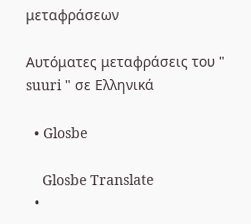μεταφράσεων

Αυτόματες μεταφράσεις του " suuri " σε Ελληνικά

  • Glosbe

    Glosbe Translate
  •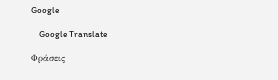Google

    Google Translate

Φράσεις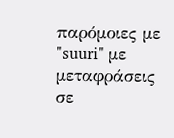παρόμοιες με "suuri" με μεταφράσεις σε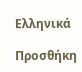Ελληνικά

Προσθήκη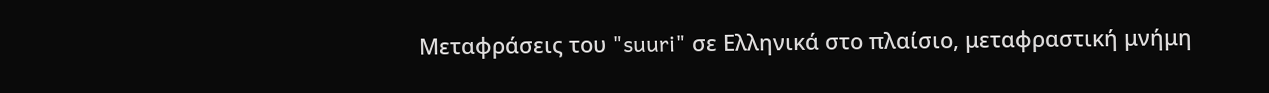Μεταφράσεις του "suuri" σε Ελληνικά στο πλαίσιο, μεταφραστική μνήμη